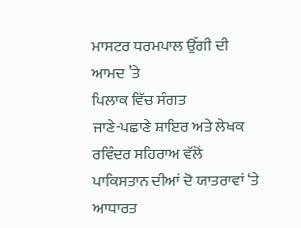ਮਾਸਟਰ ਧਰਮਪਾਲ ਉੱਗੀ ਦੀ ਆਮਦ ’ਤੇ
ਪਿਲਾਕ ਵਿੱਚ ਸੰਗਤ
ਜਾਣੇ-ਪਛਾਣੇ ਸ਼ਾਇਰ ਅਤੇ ਲੇਖਕ ਰਵਿੰਦਰ ਸਹਿਰਾਅ ਵੱਲੋਂ ਪਾਕਿਸਤਾਨ ਦੀਆਂ ਦੋ ਯਾਤਰਾਵਾਂ ‘ਤੇ ਆਧਾਰਤ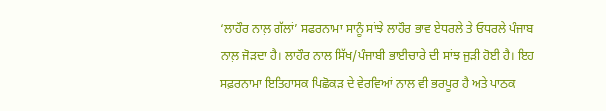‘ਲਾਹੌਰ ਨਾਲ਼ ਗੱਲਾਂ’ ਸਫਰਨਾਮਾ ਸਾਨੂੰ ਸਾਂਝੇ ਲਾਹੌਰ ਭਾਵ ਏਧਰਲੇ ਤੇ ਓਧਰਲੇ ਪੰਜਾਬ ਨਾਲ਼ ਜੋੜਦਾ ਹੈ। ਲਾਹੌਰ ਨਾਲ ਸਿੱਖ/ਪੰਜਾਬੀ ਭਾਈਚਾਰੇ ਦੀ ਸਾਂਝ ਜੁੜੀ ਹੋਈ ਹੈ। ਇਹ ਸਫ਼ਰਨਾਮਾ ਇਤਿਹਾਸਕ ਪਿਛੋਕੜ ਦੇ ਵੇਰਵਿਆਂ ਨਾਲ ਵੀ ਭਰਪੂਰ ਹੈ ਅਤੇ ਪਾਠਕ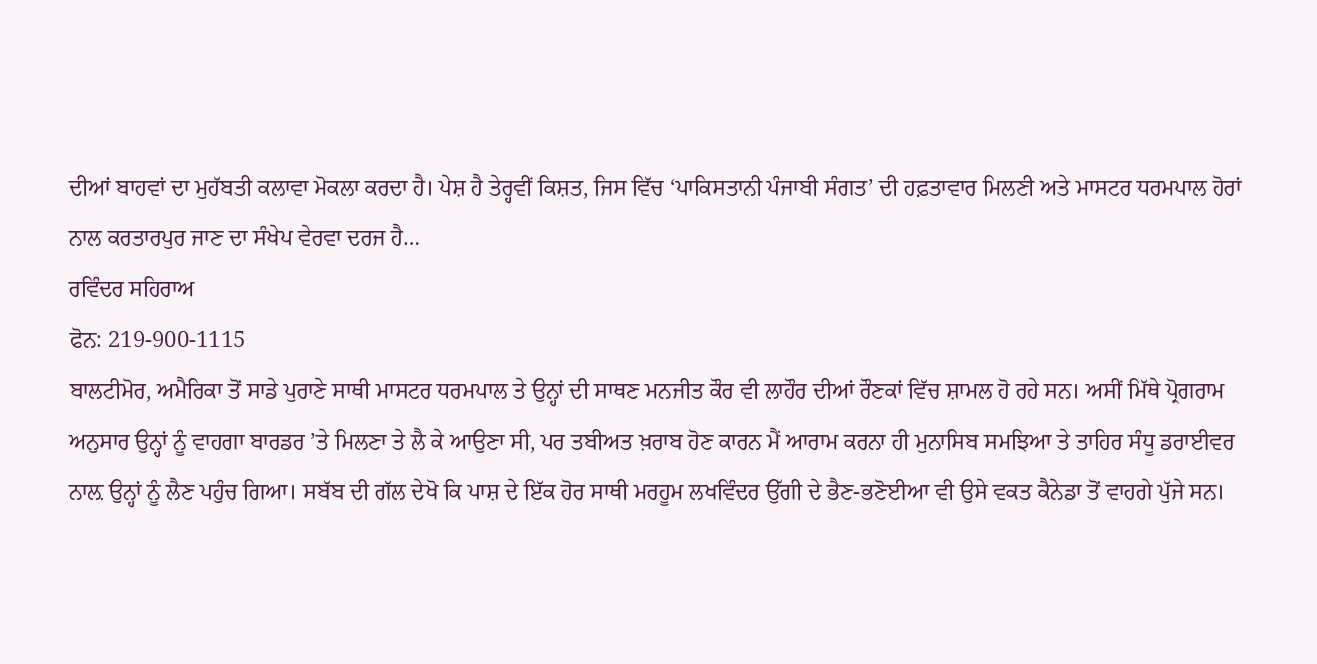ਦੀਆਂ ਬਾਹਵਾਂ ਦਾ ਮੁਹੱਬਤੀ ਕਲਾਵਾ ਮੋਕਲਾ ਕਰਦਾ ਹੈ। ਪੇਸ਼ ਹੈ ਤੇਰ੍ਹਵੀਂ ਕਿਸ਼ਤ, ਜਿਸ ਵਿੱਚ ‘ਪਾਕਿਸਤਾਨੀ ਪੰਜਾਬੀ ਸੰਗਤ’ ਦੀ ਹਫ਼ਤਾਵਾਰ ਮਿਲਣੀ ਅਤੇ ਮਾਸਟਰ ਧਰਮਪਾਲ ਹੋਰਾਂ ਨਾਲ ਕਰਤਾਰਪੁਰ ਜਾਣ ਦਾ ਸੰਖੇਪ ਵੇਰਵਾ ਦਰਜ ਹੈ…
ਰਵਿੰਦਰ ਸਹਿਰਾਅ
ਫੋਨ: 219-900-1115
ਬਾਲਟੀਮੋਰ, ਅਮੈਰਿਕਾ ਤੋਂ ਸਾਡੇ ਪੁਰਾਣੇ ਸਾਥੀ ਮਾਸਟਰ ਧਰਮਪਾਲ ਤੇ ਉਨ੍ਹਾਂ ਦੀ ਸਾਥਣ ਮਨਜੀਤ ਕੌਰ ਵੀ ਲਾਹੌਰ ਦੀਆਂ ਰੌਣਕਾਂ ਵਿੱਚ ਸ਼ਾਮਲ ਹੋ ਰਹੇ ਸਨ। ਅਸੀਂ ਮਿੱਥੇ ਪ੍ਰੋਗਰਾਮ ਅਨੁਸਾਰ ਉਨ੍ਹਾਂ ਨੂੰ ਵਾਹਗਾ ਬਾਰਡਰ ’ਤੇ ਮਿਲਣਾ ਤੇ ਲੈ ਕੇ ਆਉਣਾ ਸੀ, ਪਰ ਤਬੀਅਤ ਖ਼ਰਾਬ ਹੋਣ ਕਾਰਨ ਮੈਂ ਆਰਾਮ ਕਰਨਾ ਹੀ ਮੁਨਾਸਿਬ ਸਮਝਿਆ ਤੇ ਤਾਹਿਰ ਸੰਧੂ ਡਰਾਈਵਰ ਨਾਲ਼ ਉਨ੍ਹਾਂ ਨੂੰ ਲੈਣ ਪਹੁੰਚ ਗਿਆ। ਸਬੱਬ ਦੀ ਗੱਲ ਦੇਖੋ ਕਿ ਪਾਸ਼ ਦੇ ਇੱਕ ਹੋਰ ਸਾਥੀ ਮਰਹੂਮ ਲਖਵਿੰਦਰ ਉੱਗੀ ਦੇ ਭੈਣ-ਭਣੋਈਆ ਵੀ ਉਸੇ ਵਕਤ ਕੈਨੇਡਾ ਤੋਂ ਵਾਹਗੇ ਪੁੱਜੇ ਸਨ।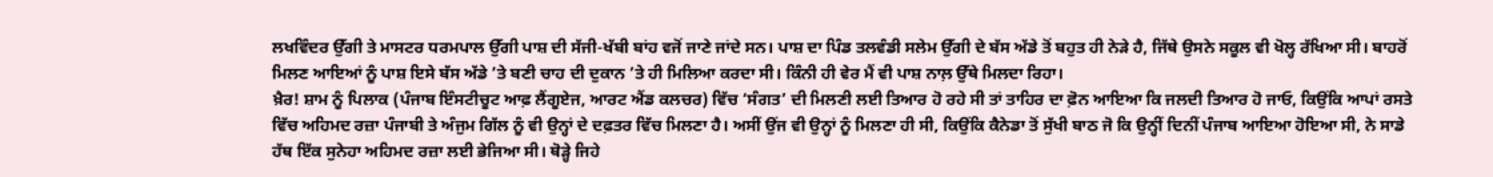ਲਖਵਿੰਦਰ ਉੱਗੀ ਤੇ ਮਾਸਟਰ ਧਰਮਪਾਲ ਉੱਗੀ ਪਾਸ਼ ਦੀ ਸੱਜੀ-ਖੱਬੀ ਬਾਂਹ ਵਜੋਂ ਜਾਣੇ ਜਾਂਦੇ ਸਨ। ਪਾਸ਼ ਦਾ ਪਿੰਡ ਤਲਵੰਡੀ ਸਲੇਮ ਉੱਗੀ ਦੇ ਬੱਸ ਅੱਡੇ ਤੋਂ ਬਹੁਤ ਹੀ ਨੇੜੇ ਹੈ, ਜਿੱਥੇ ਉਸਨੇ ਸਕੂਲ ਵੀ ਖੋਲ੍ਹ ਰੱਖਿਆ ਸੀ। ਬਾਹਰੋਂ ਮਿਲਣ ਆਇਆਂ ਨੂੰ ਪਾਸ਼ ਇਸੇ ਬੱਸ ਅੱਡੇ ’ਤੇ ਬਣੀ ਚਾਹ ਦੀ ਦੁਕਾਨ ’ਤੇ ਹੀ ਮਿਲਿਆ ਕਰਦਾ ਸੀ। ਕਿੰਨੀ ਹੀ ਵੇਰ ਮੈਂ ਵੀ ਪਾਸ਼ ਨਾਲ਼ ਉੱਥੇ ਮਿਲਦਾ ਰਿਹਾ।
ਖ਼ੈਰ! ਸ਼ਾਮ ਨੂੰ ਪਿਲਾਕ (ਪੰਜਾਬ ਇੰਸਟੀਚੂਟ ਆਫ਼ ਲੈਂਗੂਏਜ, ਆਰਟ ਐਂਡ ਕਲਚਰ) ਵਿੱਚ ‘ਸੰਗਤ’ ਦੀ ਮਿਲਣੀ ਲਈ ਤਿਆਰ ਹੋ ਰਹੇ ਸੀ ਤਾਂ ਤਾਹਿਰ ਦਾ ਫ਼ੋਨ ਆਇਆ ਕਿ ਜਲਦੀ ਤਿਆਰ ਹੋ ਜਾਓ, ਕਿਉਂਕਿ ਆਪਾਂ ਰਸਤੇ ਵਿੱਚ ਅਹਿਮਦ ਰਜ਼ਾ ਪੰਜਾਬੀ ਤੇ ਅੰਜੁਮ ਗਿੱਲ ਨੂੰ ਵੀ ਉਨ੍ਹਾਂ ਦੇ ਦਫ਼ਤਰ ਵਿੱਚ ਮਿਲਣਾ ਹੈ। ਅਸੀਂ ਉਂਜ ਵੀ ਉਨ੍ਹਾਂ ਨੂੰ ਮਿਲਣਾ ਹੀ ਸੀ, ਕਿਉਂਕਿ ਕੈਨੇਡਾ ਤੋਂ ਸੁੱਖੀ ਬਾਠ ਜੋ ਕਿ ਉਨ੍ਹੀਂ ਦਿਨੀਂ ਪੰਜਾਬ ਆਇਆ ਹੋਇਆ ਸੀ, ਨੇ ਸਾਡੇ ਹੱਥ ਇੱਕ ਸੁਨੇਹਾ ਅਹਿਮਦ ਰਜ਼ਾ ਲਈ ਭੇਜਿਆ ਸੀ। ਥੋੜ੍ਹੇ ਜਿਹੇ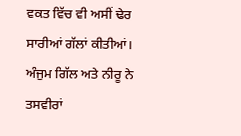ਵਕਤ ਵਿੱਚ ਵੀ ਅਸੀਂ ਢੇਰ ਸਾਰੀਆਂ ਗੱਲਾਂ ਕੀਤੀਆਂ। ਅੰਜੁਮ ਗਿੱਲ ਅਤੇ ਨੀਰੂ ਨੇ ਤਸਵੀਰਾਂ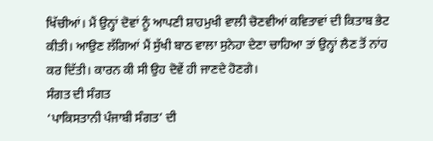ਖਿੱਚੀਆਂ। ਮੈਂ ਉਨ੍ਹਾਂ ਦੋਵਾਂ ਨੂੰ ਆਪਣੀ ਸ਼ਾਹਮੁਖੀ ਵਾਲੀ ਚੋਣਵੀਆਂ ਕਵਿਤਾਵਾਂ ਦੀ ਕਿਤਾਬ ਭੇਟ ਕੀਤੀ। ਆਉਣ ਲੱਗਿਆਂ ਮੈਂ ਸੁੱਖੀ ਬਾਠ ਵਾਲਾ ਸੁਨੇਹਾ ਦੇਣਾ ਚਾਹਿਆ ਤਾਂ ਉਨ੍ਹਾਂ ਲੈਣ ਤੋਂ ਨਾਂਹ ਕਰ ਦਿੱਤੀ। ਕਾਰਨ ਕੀ ਸੀ ਉਹ ਦੋਵੇਂ ਹੀ ਜਾਣਦੇ ਹੋਣਗੇ।
ਸੰਗਤ ਦੀ ਸੰਗਤ
‘ਪਾਕਿਸਤਾਨੀ ਪੰਜਾਬੀ ਸੰਗਤ’ ਦੀ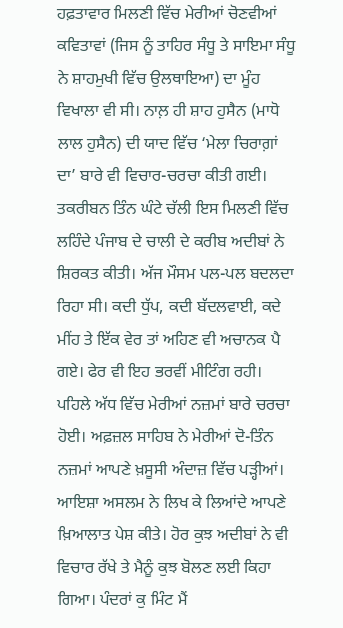ਹਫ਼ਤਾਵਾਰ ਮਿਲਣੀ ਵਿੱਚ ਮੇਰੀਆਂ ਚੋਣਵੀਆਂ ਕਵਿਤਾਵਾਂ (ਜਿਸ ਨੂੰ ਤਾਹਿਰ ਸੰਧੂ ਤੇ ਸਾਇਮਾ ਸੰਧੂ ਨੇ ਸ਼ਾਹਮੁਖੀ ਵਿੱਚ ਉਲਥਾਇਆ) ਦਾ ਮੂੰਹ ਵਿਖਾਲਾ ਵੀ ਸੀ। ਨਾਲ਼ ਹੀ ਸ਼ਾਹ ਹੁਸੈਨ (ਮਾਧੋ ਲਾਲ ਹੁਸੈਨ) ਦੀ ਯਾਦ ਵਿੱਚ ‘ਮੇਲਾ ਚਿਰਾਗ਼ਾਂ ਦਾ’ ਬਾਰੇ ਵੀ ਵਿਚਾਰ-ਚਰਚਾ ਕੀਤੀ ਗਈ। ਤਕਰੀਬਨ ਤਿੰਨ ਘੰਟੇ ਚੱਲੀ ਇਸ ਮਿਲਣੀ ਵਿੱਚ ਲਹਿੰਦੇ ਪੰਜਾਬ ਦੇ ਚਾਲੀ ਦੇ ਕਰੀਬ ਅਦੀਬਾਂ ਨੇ ਸ਼ਿਰਕਤ ਕੀਤੀ। ਅੱਜ ਮੌਸਮ ਪਲ-ਪਲ ਬਦਲਦਾ ਰਿਹਾ ਸੀ। ਕਦੀ ਧੁੱਪ, ਕਦੀ ਬੱਦਲਵਾਈ, ਕਦੇ ਮੀਂਹ ਤੇ ਇੱਕ ਵੇਰ ਤਾਂ ਅਹਿਣ ਵੀ ਅਚਾਨਕ ਪੈ ਗਏ। ਫੇਰ ਵੀ ਇਹ ਭਰਵੀਂ ਮੀਟਿੰਗ ਰਹੀ।
ਪਹਿਲੇ ਅੱਧ ਵਿੱਚ ਮੇਰੀਆਂ ਨਜ਼ਮਾਂ ਬਾਰੇ ਚਰਚਾ ਹੋਈ। ਅਫ਼ਜ਼ਲ ਸਾਹਿਬ ਨੇ ਮੇਰੀਆਂ ਦੋ-ਤਿੰਨ ਨਜ਼ਮਾਂ ਆਪਣੇ ਖ਼ਸੂਸੀ ਅੰਦਾਜ਼ ਵਿੱਚ ਪੜ੍ਹੀਆਂ। ਆਇਸ਼ਾ ਅਸਲਮ ਨੇ ਲਿਖ ਕੇ ਲਿਆਂਦੇ ਆਪਣੇ ਖ਼ਿਆਲਾਤ ਪੇਸ਼ ਕੀਤੇ। ਹੋਰ ਕੁਝ ਅਦੀਬਾਂ ਨੇ ਵੀ ਵਿਚਾਰ ਰੱਖੇ ਤੇ ਮੈਨੂੰ ਕੁਝ ਬੋਲਣ ਲਈ ਕਿਹਾ ਗਿਆ। ਪੰਦਰਾਂ ਕੁ ਮਿੰਟ ਮੈਂ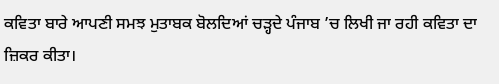ਕਵਿਤਾ ਬਾਰੇ ਆਪਣੀ ਸਮਝ ਮੁਤਾਬਕ ਬੋਲਦਿਆਂ ਚੜ੍ਹਦੇ ਪੰਜਾਬ ’ਚ ਲਿਖੀ ਜਾ ਰਹੀ ਕਵਿਤਾ ਦਾ ਜ਼ਿਕਰ ਕੀਤਾ।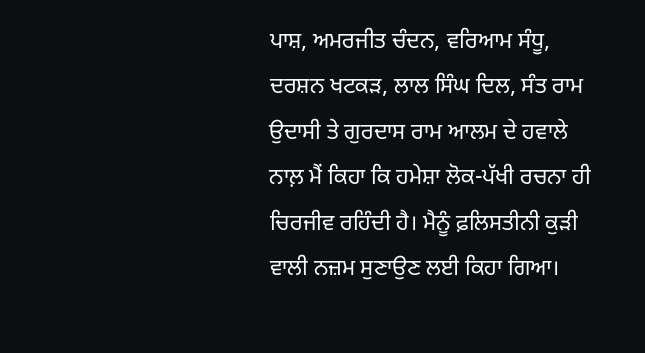ਪਾਸ਼, ਅਮਰਜੀਤ ਚੰਦਨ, ਵਰਿਆਮ ਸੰਧੂ, ਦਰਸ਼ਨ ਖਟਕੜ, ਲਾਲ ਸਿੰਘ ਦਿਲ, ਸੰਤ ਰਾਮ ਉਦਾਸੀ ਤੇ ਗੁਰਦਾਸ ਰਾਮ ਆਲਮ ਦੇ ਹਵਾਲੇ ਨਾਲ਼ ਮੈਂ ਕਿਹਾ ਕਿ ਹਮੇਸ਼ਾ ਲੋਕ-ਪੱਖੀ ਰਚਨਾ ਹੀ ਚਿਰਜੀਵ ਰਹਿੰਦੀ ਹੈ। ਮੈਨੂੰ ਫ਼ਲਿਸਤੀਨੀ ਕੁੜੀ ਵਾਲੀ ਨਜ਼ਮ ਸੁਣਾਉਣ ਲਈ ਕਿਹਾ ਗਿਆ।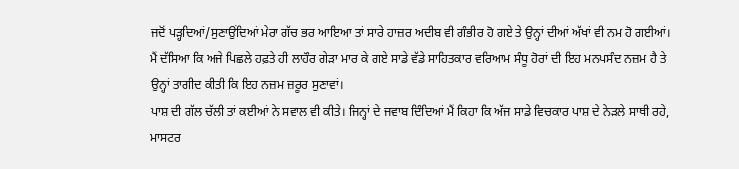ਜਦੋਂ ਪੜ੍ਹਦਿਆਂ/ਸੁਣਾਉਂਦਿਆਂ ਮੇਰਾ ਗੱਚ ਭਰ ਆਇਆ ਤਾਂ ਸਾਰੇ ਹਾਜ਼ਰ ਅਦੀਬ ਵੀ ਗੰਭੀਰ ਹੋ ਗਏ ਤੇ ਉਨ੍ਹਾਂ ਦੀਆਂ ਅੱਖਾਂ ਵੀ ਨਮ ਹੋ ਗਈਆਂ। ਮੈਂ ਦੱਸਿਆ ਕਿ ਅਜੇ ਪਿਛਲੇ ਹਫ਼ਤੇ ਹੀ ਲਾਹੌਰ ਗੇੜਾ ਮਾਰ ਕੇ ਗਏ ਸਾਡੇ ਵੱਡੇ ਸਾਹਿਤਕਾਰ ਵਰਿਆਮ ਸੰਧੂ ਹੋਰਾਂ ਦੀ ਇਹ ਮਨਪਸੰਦ ਨਜ਼ਮ ਹੈ ਤੇ ਉਨ੍ਹਾਂ ਤਾਗੀਦ ਕੀਤੀ ਕਿ ਇਹ ਨਜ਼ਮ ਜ਼ਰੂਰ ਸੁਣਾਵਾਂ।
ਪਾਸ਼ ਦੀ ਗੱਲ ਚੱਲੀ ਤਾਂ ਕਈਆਂ ਨੇ ਸਵਾਲ ਵੀ ਕੀਤੇ। ਜਿਨ੍ਹਾਂ ਦੇ ਜਵਾਬ ਦਿੰਦਿਆਂ ਮੈਂ ਕਿਹਾ ਕਿ ਅੱਜ ਸਾਡੇ ਵਿਚਕਾਰ ਪਾਸ਼ ਦੇ ਨੇੜਲੇ ਸਾਥੀ ਰਹੇ, ਮਾਸਟਰ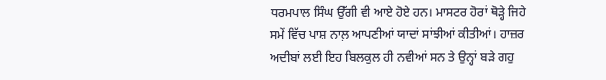ਧਰਮਪਾਲ ਸਿੰਘ ਉੱਗੀ ਵੀ ਆਏ ਹੋਏ ਹਨ। ਮਾਸਟਰ ਹੋਰਾਂ ਥੋੜ੍ਹੇ ਜਿਹੇ ਸਮੇਂ ਵਿੱਚ ਪਾਸ਼ ਨਾਲ਼ ਆਪਣੀਆਂ ਯਾਦਾਂ ਸਾਂਝੀਆਂ ਕੀਤੀਆਂ। ਹਾਜ਼ਰ ਅਦੀਬਾਂ ਲਈ ਇਹ ਬਿਲਕੁਲ ਹੀ ਨਵੀਆਂ ਸਨ ਤੇ ਉਨ੍ਹਾਂ ਬੜੇ ਗਹੁ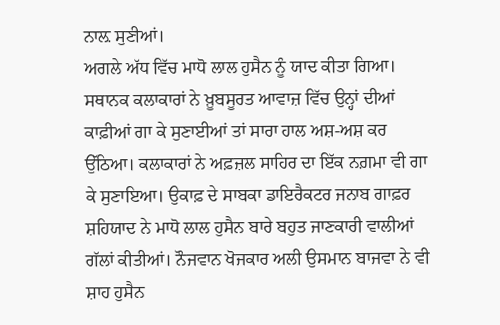ਨਾਲ਼ ਸੁਣੀਆਂ।
ਅਗਲੇ ਅੱਧ ਵਿੱਚ ਮਾਧੋ ਲਾਲ ਹੁਸੈਨ ਨੂੰ ਯਾਦ ਕੀਤਾ ਗਿਆ। ਸਥਾਨਕ ਕਲਾਕਾਰਾਂ ਨੇ ਖ਼ੂਬਸੂਰਤ ਆਵਾਜ਼ ਵਿੱਚ ਉਨ੍ਹਾਂ ਦੀਆਂ ਕਾਫ਼ੀਆਂ ਗਾ ਕੇ ਸੁਣਾਈਆਂ ਤਾਂ ਸਾਰਾ ਹਾਲ ਅਸ਼-ਅਸ਼ ਕਰ ਉੱਠਿਆ। ਕਲਾਕਾਰਾਂ ਨੇ ਅਫ਼ਜ਼ਲ ਸਾਹਿਰ ਦਾ ਇੱਕ ਨਗ਼ਮਾ ਵੀ ਗਾ ਕੇ ਸੁਣਾਇਆ। ਉਕਾਫ਼ ਦੇ ਸਾਬਕਾ ਡਾਇਰੈਕਟਰ ਜਨਾਬ ਗਾਫ਼ਰ ਸ਼ਹਿਯਾਦ ਨੇ ਮਾਧੋ ਲਾਲ ਹੁਸੈਨ ਬਾਰੇ ਬਹੁਤ ਜਾਣਕਾਰੀ ਵਾਲੀਆਂ ਗੱਲਾਂ ਕੀਤੀਆਂ। ਨੌਜਵਾਨ ਖੋਜਕਾਰ ਅਲੀ ਉਸਮਾਨ ਬਾਜਵਾ ਨੇ ਵੀ ਸ਼ਾਹ ਹੁਸੈਨ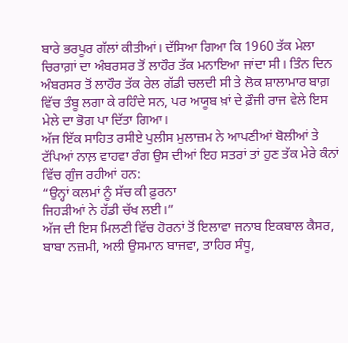ਬਾਰੇ ਭਰਪੂਰ ਗੱਲਾਂ ਕੀਤੀਆਂ। ਦੱਸਿਆ ਗਿਆ ਕਿ 1960 ਤੱਕ ਮੇਲਾ ਚਿਰਾਗ਼ਾਂ ਦਾ ਅੰਬਰਸਰ ਤੋਂ ਲਾਹੌਰ ਤੱਕ ਮਨਾਇਆ ਜਾਂਦਾ ਸੀ। ਤਿੰਨ ਦਿਨ ਅੰਬਰਸਰ ਤੋਂ ਲਾਹੌਰ ਤੱਕ ਰੇਲ ਗੱਡੀ ਚਲਦੀ ਸੀ ਤੇ ਲੋਕ ਸ਼ਾਲਾਮਾਰ ਬਾਗ਼ ਵਿੱਚ ਤੰਬੂ ਲਗਾ ਕੇ ਰਹਿੰਦੇ ਸਨ, ਪਰ ਅਯੂਬ ਖ਼ਾਂ ਦੇ ਫ਼ੌਜੀ ਰਾਜ ਵੇਲੇ ਇਸ ਮੇਲੇ ਦਾ ਭੋਗ ਪਾ ਦਿੱਤਾ ਗਿਆ।
ਅੱਜ ਇੱਕ ਸਾਹਿਤ ਰਸੀਏ ਪੁਲੀਸ ਮੁਲਾਜ਼ਮ ਨੇ ਆਪਣੀਆਂ ਬੋਲੀਆਂ ਤੇ ਟੱਪਿਆਂ ਨਾਲ਼ ਵਾਹਵਾ ਰੰਗ ਉਸ ਦੀਆਂ ਇਹ ਸਤਰਾਂ ਤਾਂ ਹੁਣ ਤੱਕ ਮੇਰੇ ਕੰਨਾਂ ਵਿੱਚ ਗੁੰਜ ਰਹੀਆਂ ਹਨ:
“ਉਨ੍ਹਾਂ ਕਲਮਾਂ ਨੂੰ ਸੱਚ ਕੀ ਫ਼ੁਰਨਾ
ਜਿਹੜੀਆਂ ਨੇ ਹੱਡੀ ਚੱਖ ਲਈ।”
ਅੱਜ ਦੀ ਇਸ ਮਿਲਣੀ ਵਿੱਚ ਹੋਰਨਾਂ ਤੋਂ ਇਲਾਵਾ ਜਨਾਬ ਇਕਬਾਲ ਕੈਸਰ, ਬਾਬਾ ਨਜ਼ਮੀ, ਅਲੀ ਉਸਮਾਨ ਬਾਜਵਾ, ਤਾਹਿਰ ਸੰਧੂ,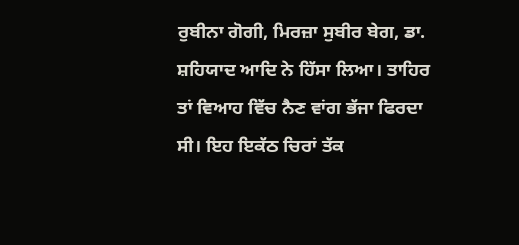ਰੁਬੀਨਾ ਗੋਗੀ, ਮਿਰਜ਼ਾ ਸੁਬੀਰ ਬੇਗ, ਡਾ. ਸ਼ਹਿਯਾਦ ਆਦਿ ਨੇ ਹਿੱਸਾ ਲਿਆ। ਤਾਹਿਰ ਤਾਂ ਵਿਆਹ ਵਿੱਚ ਨੈਣ ਵਾਂਗ ਭੱਜਾ ਫਿਰਦਾ ਸੀ। ਇਹ ਇਕੱਠ ਚਿਰਾਂ ਤੱਕ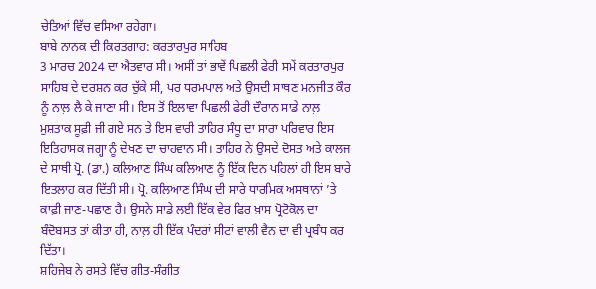ਚੇਤਿਆਂ ਵਿੱਚ ਵਸਿਆ ਰਹੇਗਾ।
ਬਾਬੇ ਨਾਨਕ ਦੀ ਕਿਰਤਗਾਹ: ਕਰਤਾਰਪੁਰ ਸਾਹਿਬ
3 ਮਾਰਚ 2024 ਦਾ ਐਤਵਾਰ ਸੀ। ਅਸੀਂ ਤਾਂ ਭਾਵੇਂ ਪਿਛਲੀ ਫੇਰੀ ਸਮੇਂ ਕਰਤਾਰਪੁਰ ਸਾਹਿਬ ਦੇ ਦਰਸ਼ਨ ਕਰ ਚੁੱਕੇ ਸੀ, ਪਰ ਧਰਮਪਾਲ ਅਤੇ ਉਸਦੀ ਸਾਥਣ ਮਨਜੀਤ ਕੌਰ ਨੂੰ ਨਾਲ਼ ਲੈ ਕੇ ਜਾਣਾ ਸੀ। ਇਸ ਤੋਂ ਇਲਾਵਾ ਪਿਛਲੀ ਫੇਰੀ ਦੌਰਾਨ ਸਾਡੇ ਨਾਲ਼ ਮੁਸ਼ਤਾਕ ਸੂਫ਼ੀ ਜੀ ਗਏ ਸਨ ਤੇ ਇਸ ਵਾਰੀ ਤਾਹਿਰ ਸੰਧੂ ਦਾ ਸਾਰਾ ਪਰਿਵਾਰ ਇਸ ਇਤਿਹਾਸਕ ਜਗ੍ਹਾ ਨੂੰ ਦੇਖਣ ਦਾ ਚਾਹਵਾਨ ਸੀ। ਤਾਹਿਰ ਨੇ ਉਸਦੇ ਦੋਸਤ ਅਤੇ ਕਾਲਜ ਦੇ ਸਾਥੀ ਪ੍ਰੋ. (ਡਾ.) ਕਲਿਆਣ ਸਿੰਘ ਕਲਿਆਣ ਨੂੰ ਇੱਕ ਦਿਨ ਪਹਿਲਾਂ ਹੀ ਇਸ ਬਾਰੇ ਇਤਲਾਹ ਕਰ ਦਿੱਤੀ ਸੀ। ਪ੍ਰੋ. ਕਲਿਆਣ ਸਿੰਘ ਦੀ ਸਾਰੇ ਧਾਰਮਿਕ ਅਸਥਾਨਾਂ ’ਤੇ ਕਾਫ਼ੀ ਜਾਣ-ਪਛਾਣ ਹੈ। ਉਸਨੇ ਸਾਡੇ ਲਈ ਇੱਕ ਵੇਰ ਫਿਰ ਖ਼ਾਸ ਪ੍ਰੋਟੋਕੋਲ ਦਾ ਬੰਦੋਬਸਤ ਤਾਂ ਕੀਤਾ ਹੀ, ਨਾਲ਼ ਹੀ ਇੱਕ ਪੰਦਰਾਂ ਸੀਟਾਂ ਵਾਲੀ ਵੈਨ ਦਾ ਵੀ ਪ੍ਰਬੰਧ ਕਰ ਦਿੱਤਾ।
ਸ਼ਹਿਜੇਬ ਨੇ ਰਸਤੇ ਵਿੱਚ ਗੀਤ-ਸੰਗੀਤ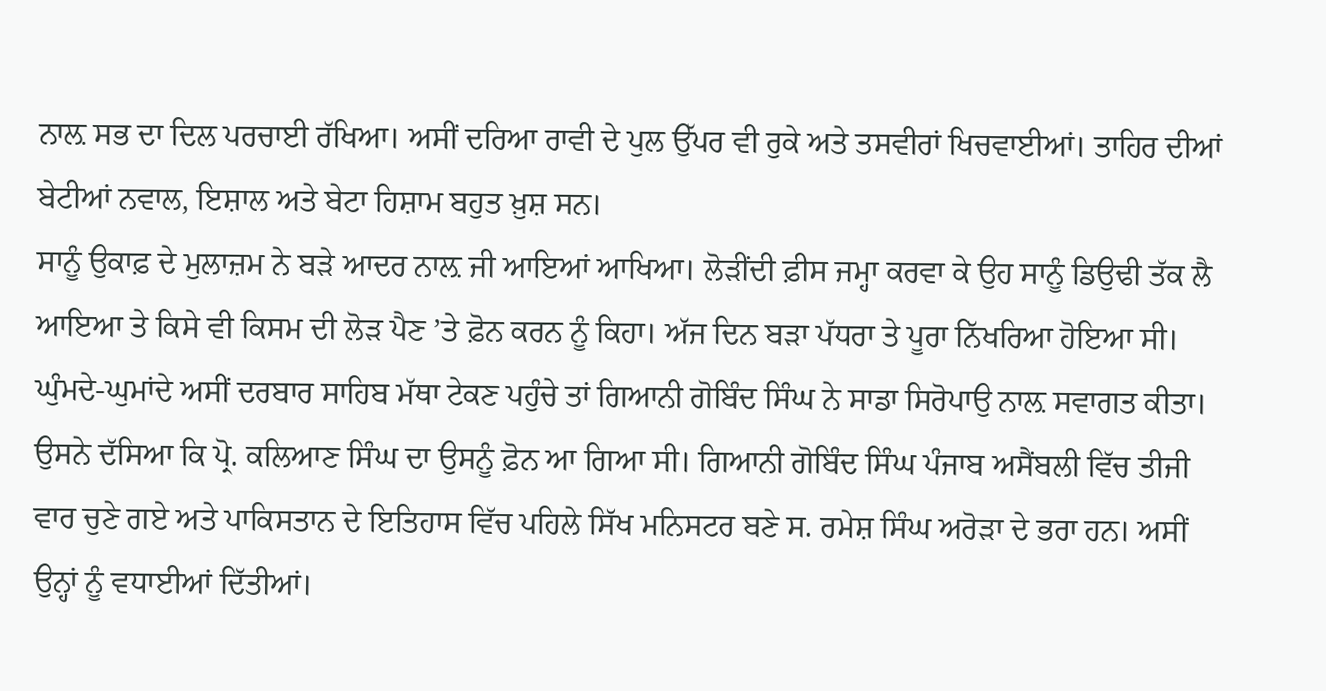ਨਾਲ਼ ਸਭ ਦਾ ਦਿਲ ਪਰਚਾਈ ਰੱਖਿਆ। ਅਸੀਂ ਦਰਿਆ ਰਾਵੀ ਦੇ ਪੁਲ ਉੱਪਰ ਵੀ ਰੁਕੇ ਅਤੇ ਤਸਵੀਰਾਂ ਖਿਚਵਾਈਆਂ। ਤਾਹਿਰ ਦੀਆਂ ਬੇਟੀਆਂ ਨਵਾਲ, ਇਸ਼ਾਲ ਅਤੇ ਬੇਟਾ ਹਿਸ਼ਾਮ ਬਹੁਤ ਖ਼ੁਸ਼ ਸਨ।
ਸਾਨੂੰ ਉਕਾਫ਼ ਦੇ ਮੁਲਾਜ਼ਮ ਨੇ ਬੜੇ ਆਦਰ ਨਾਲ਼ ਜੀ ਆਇਆਂ ਆਖਿਆ। ਲੋੜੀਂਦੀ ਫ਼ੀਸ ਜਮ੍ਹਾ ਕਰਵਾ ਕੇ ਉਹ ਸਾਨੂੰ ਡਿਉਢੀ ਤੱਕ ਲੈ ਆਇਆ ਤੇ ਕਿਸੇ ਵੀ ਕਿਸਮ ਦੀ ਲੋੜ ਪੈਣ ’ਤੇ ਫ਼ੋਨ ਕਰਨ ਨੂੰ ਕਿਹਾ। ਅੱਜ ਦਿਨ ਬੜਾ ਪੱਧਰਾ ਤੇ ਪੂਰਾ ਨਿੱਖਰਿਆ ਹੋਇਆ ਸੀ। ਘੁੰਮਦੇ-ਘੁਮਾਂਦੇ ਅਸੀਂ ਦਰਬਾਰ ਸਾਹਿਬ ਮੱਥਾ ਟੇਕਣ ਪਹੁੰਚੇ ਤਾਂ ਗਿਆਨੀ ਗੋਬਿੰਦ ਸਿੰਘ ਨੇ ਸਾਡਾ ਸਿਰੋਪਾਉ ਨਾਲ਼ ਸਵਾਗਤ ਕੀਤਾ। ਉਸਨੇ ਦੱਸਿਆ ਕਿ ਪ੍ਰੋ. ਕਲਿਆਣ ਸਿੰਘ ਦਾ ਉਸਨੂੰ ਫ਼ੋਨ ਆ ਗਿਆ ਸੀ। ਗਿਆਨੀ ਗੋਬਿੰਦ ਸਿੰਘ ਪੰਜਾਬ ਅਸੈਂਬਲੀ ਵਿੱਚ ਤੀਜੀ ਵਾਰ ਚੁਣੇ ਗਏ ਅਤੇ ਪਾਕਿਸਤਾਨ ਦੇ ਇਤਿਹਾਸ ਵਿੱਚ ਪਹਿਲੇ ਸਿੱਖ ਮਨਿਸਟਰ ਬਣੇ ਸ. ਰਮੇਸ਼ ਸਿੰਘ ਅਰੋੜਾ ਦੇ ਭਰਾ ਹਨ। ਅਸੀਂ ਉਨ੍ਹਾਂ ਨੂੰ ਵਧਾਈਆਂ ਦਿੱਤੀਆਂ।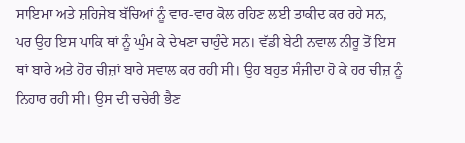ਸਾਇਮਾ ਅਤੇ ਸ਼ਹਿਜੇਬ ਬੱਚਿਆਂ ਨੂੰ ਵਾਰ-ਵਾਰ ਕੋਲ ਰਹਿਣ ਲਈ ਤਾਕੀਦ ਕਰ ਰਹੇ ਸਨ, ਪਰ ਉਹ ਇਸ ਪਾਕਿ ਥਾਂ ਨੂੰ ਘੁੰਮ ਕੇ ਦੇਖਣਾ ਚਾਹੁੰਦੇ ਸਨ। ਵੱਡੀ ਬੇਟੀ ਨਵਾਲ ਨੀਰੂ ਤੋਂ ਇਸ ਥਾਂ ਬਾਰੇ ਅਤੇ ਹੋਰ ਚੀਜ਼ਾਂ ਬਾਰੇ ਸਵਾਲ ਕਰ ਰਹੀ ਸੀ। ਉਹ ਬਹੁਤ ਸੰਜੀਦਾ ਹੋ ਕੇ ਹਰ ਚੀਜ਼ ਨੂੰ ਨਿਹਾਰ ਰਹੀ ਸੀ। ਉਸ ਦੀ ਚਚੇਰੀ ਭੈਣ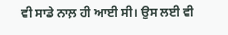ਵੀ ਸਾਡੇ ਨਾਲ਼ ਹੀ ਆਈ ਸੀ। ਉਸ ਲਈ ਵੀ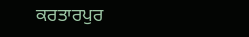ਕਰਤਾਰਪੁਰ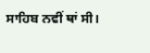ਸਾਹਿਬ ਨਵੀਂ ਥਾਂ ਸੀ।